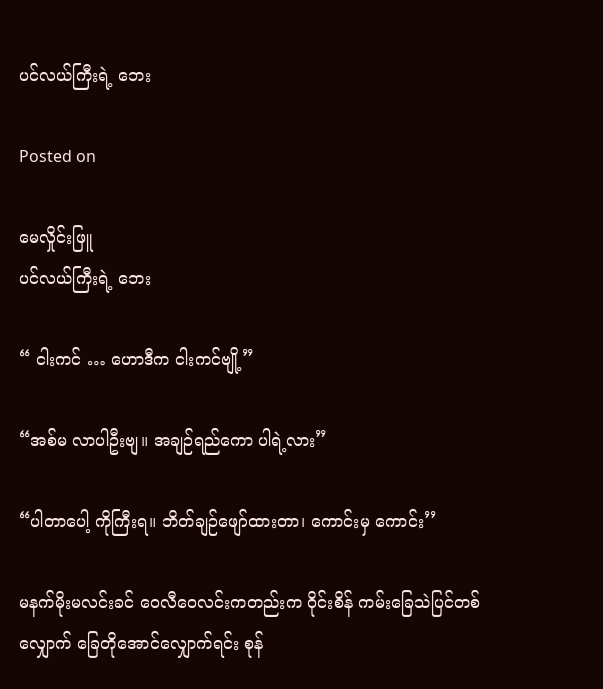ပင်လယ်ကြီးရဲ့ ဘေး

Posted on

မေလှိုင်းဖြူ
ပင်လယ်ကြီးရဲ့ ဘေး

“ ငါးကင် … ဟောဒီက ငါးကင်ဗျို့”

“အစ်မ လာပါဦးဗျ။ အချဉ်ရည်ကော ပါရဲ့လား”

“ပါတာပေါ့ ကိုကြီးရ။ ဘိတ်ချဉ်ဖျော်ထားတာ၊ ကောင်းမှ ကောင်း’’

မနက်မိုးမလင်းခင် ဝေလီဝေလင်းကတည်းက ဝိုင်းစိန် ကမ်းခြေသဲပြင်တစ်လျှောက် ခြေတိုအောင်လျှောက်ရင်း စုန်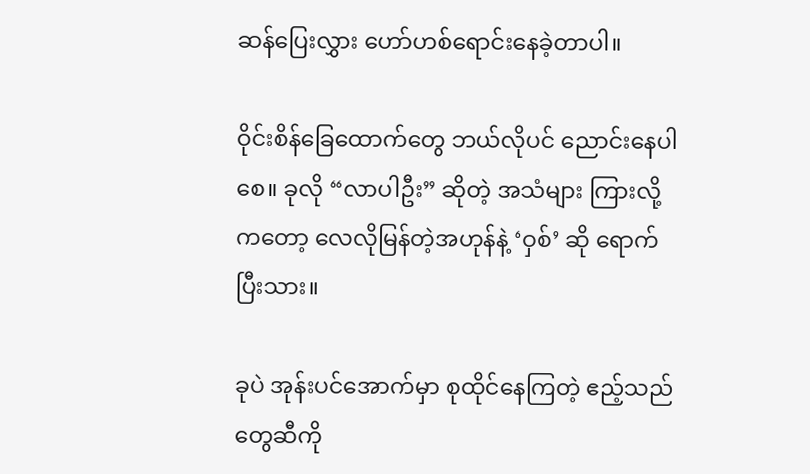ဆန်ပြေးလွှား ဟော်ဟစ်ရောင်းနေခဲ့တာပါ။

ဝိုင်းစိန်ခြေထောက်တွေ ဘယ်လိုပင် ညောင်းနေပါစေ။ ခုလို “လာပါဦး” ဆိုတဲ့ အသံများ ကြားလို့ကတော့ လေလိုမြန်တဲ့အဟုန်နဲ့ ‘ဝှစ်’ ဆို ရောက်ပြီးသား။

ခုပဲ အုန်းပင်အောက်မှာ စုထိုင်နေကြတဲ့ ဧည့်သည်တွေဆီကို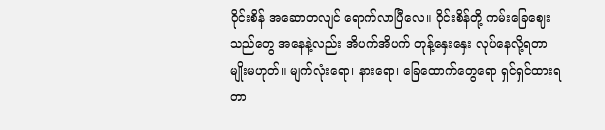ဝိုင်းစိန် အဆောတလျင် ရောက်လာပြီလေ။ ဝိုင်းစိန်တို့ ကမ်းခြေဈေးသည်တွေ အနေနဲ့လည်း အိပက်အိပက် တုန့်နှေးနှေး လုပ်နေလို့ရတာမျိုးမဟုတ်။ မျက်လုံးရော၊ နားရော၊ ခြေထောက်တွေရော ရှင်ရှင်ထားရတာ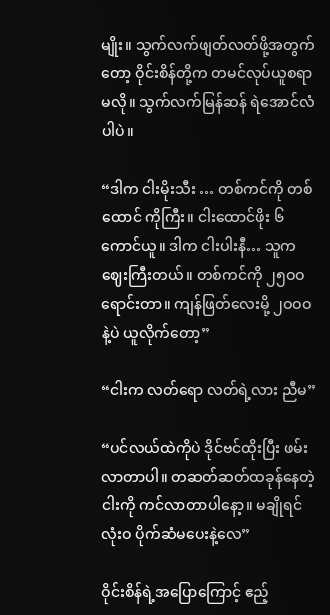မျိုး။ သွက်လက်ဖျတ်လတ်ဖို့အတွက်တော့ ဝိုင်းစိန်တို့က တမင်လုပ်ယူစရာမလို။ သွက်လက်မြန်ဆန် ရဲအောင်လံပါပဲ။

“ဒါက ငါးမိုးသီး … တစ်ကင်ကို တစ်ထောင် ကိုကြီး။ ငါးထောင်ဖိုး ၆ ကောင်ယူ။ ဒါက ငါးပါးနီ… သူကဈေးကြီးတယ်။ တစ်ကင်ကို ၂၅ဝဝ ရောင်းတာ။ ကျန်ဖြတ်လေးမို့ ၂ဝဝဝ နဲ့ပဲ ယူလိုက်တော့”

“ငါးက လတ်ရော လတ်ရဲ့လား ညီမ”

“ပင်လယ်ထဲကိုပဲ ဒိုင်ဗင်ထိုးပြီး ဖမ်းလာတာပါ။ တဆတ်ဆတ်ထခုန်နေတဲ့ ငါးကို ကင်လာတာပါနော့။ မချိုရင် လုံးဝ ပိုက်ဆံမပေးနဲ့လေ”

ဝိုင်းစိန်ရဲ့အပြောကြောင့် ဧည့်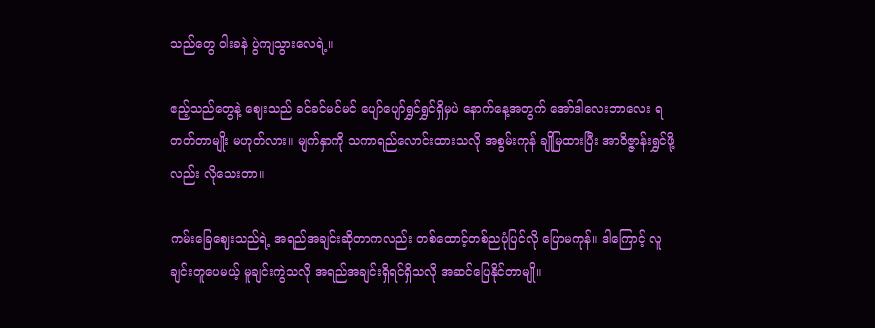သည်တွေ ဝါးခနဲ ပွဲကျသွားလေရဲ့။

ဧည့်သည်တွေနဲ့ ဈေးသည် ခင်ခင်မင်မင် ပျော်ပျော်ရွှင်ရွှင်ရှိမှပဲ နောက်နေ့အတွက် အော်ဒါလေးဘာလေး ရတတ်တာမျိုး မဟုတ်လား။ မျက်နှာကို သကာရည်လောင်းထားသလို အစွမ်းကုန် ချိုမြထားပြီး အာဝိဇ္ဇာန်းရွှင်ဖို့လည်း လိုသေးတာ။

ကမ်းခြေဈေးသည်ရဲ့ အရည်အချင်းဆိုတာကလည်း တစ်ထောင့်တစ်ညပုံပြင်လို ပြောမကုန်။ ဒါကြောင့် လူချင်းတူပေမယ့် မူချင်းကွဲသလို အရည်အချင်းရှိရင်ရှိသလို အဆင်ပြေနိုင်တာမျို။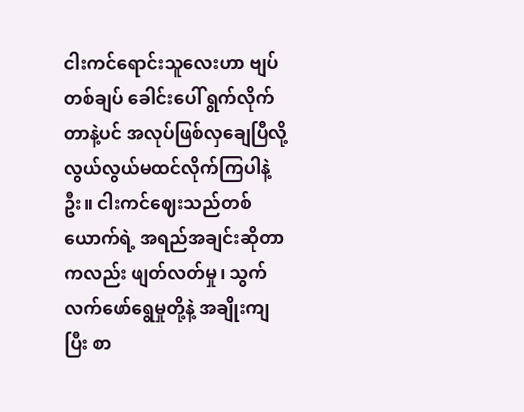ငါးကင်ရောင်းသူလေးဟာ ဗျပ်တစ်ချပ် ခေါင်းပေါ် ရွက်လိုက်တာနဲ့ပင် အလုပ်ဖြစ်လှချေပြီလို့ လွယ်လွယ်မထင်လိုက်ကြပါနဲ့ဦး။ ငါးကင်ဈေးသည်တစ် ယောက်ရဲ့ အရည်အချင်းဆိုတာကလည်း ဖျတ်လတ်မှု၊ သွက်လက်ဖော်ရွေမှုတို့နဲ့ အချိုးကျပြီး စာ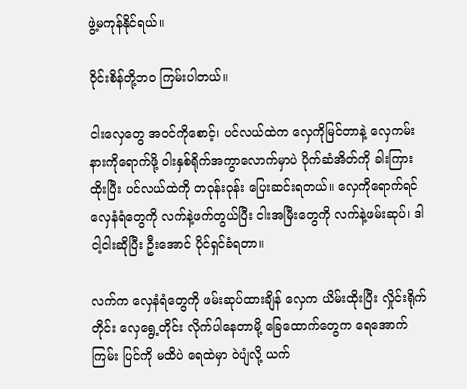ဖွဲ့မကုန်နိုင်ရယ်။

ဝိုင်းစိန်တို့ဘဝ ကြမ်းပါတယ်။

ငါးလှေတွေ အဝင်ကိုစောင့်၊ ပင်လယ်ထဲက လှေကိုမြင်တာနဲ့ လှေကမ်းနားကိုရောက်ဖို့ ဝါးနှစ်ရိုက်အကွာလောက်မှာပဲ ပိုက်ဆံအိတ်ကို ခါးကြားထိုးပြီး ပင်လယ်ထဲကို တဝုန်းဝုန်း ပြေးဆင်းရတယ်။ လှေကိုရောက်ရင် လှေနံရံတွေကို လက်နဲ့ဖက်တွယ်ပြီး ငါးအမြီးတွေကို လက်နဲ့ဖမ်းဆုပ်၊ ဒါ ငါ့ငါးဆိုပြီး ဦးအောင် ပိုင်ရှင်ခံရတာ။

လက်က လှေနံရံတွေကို ဖမ်းဆုပ်ထားချိန် လှေက ယိမ်းထိုးပြီး လှိုင်းရိုက်တိုင်း လှေရွေ့တိုင်း လိုက်ပါနေတာမို့ ခြေထောက်တွေက ရေအောက်ကြမ်း ပြင်ကို မထိပဲ ရေထဲမှာ ဝဲပျံလို့ ယက်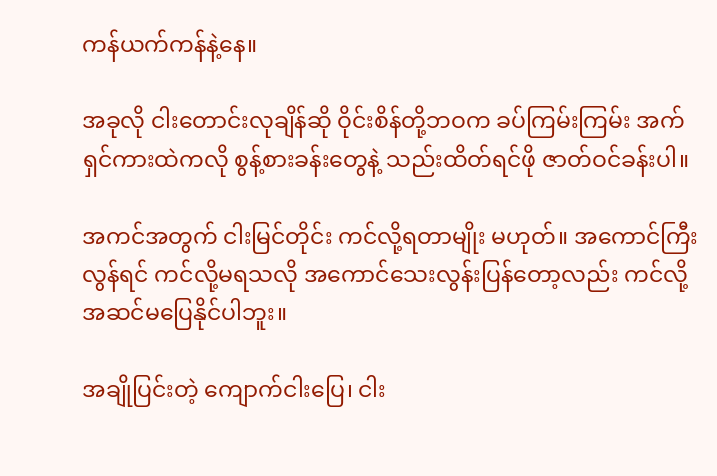ကန်ယက်ကန်နဲ့နေ။

အခုလို ငါးတောင်းလုချိန်ဆို ဝိုင်းစိန်တို့ဘဝက ခပ်ကြမ်းကြမ်း အက်ရှင်ကားထဲကလို စွန့်စားခန်းတွေနဲ့ သည်းထိတ်ရင်ဖို ဇာတ်ဝင်ခန်းပါ။

အကင်အတွက် ငါးမြင်တိုင်း ကင်လို့ရတာမျိုး မဟုတ်။ အကောင်ကြီးလွန်ရင် ကင်လို့မရသလို အကောင်သေးလွန်းပြန်တော့လည်း ကင်လို့ အဆင်မပြေနိုင်ပါဘူး။

အချိုပြင်းတဲ့ ကျောက်ငါးပြေ၊ ငါး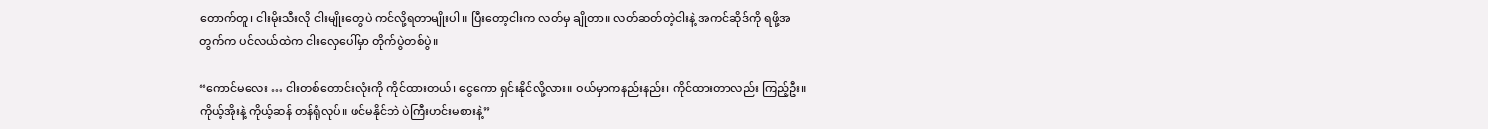တောက်တူ၊ ငါးမိုးသီးလို ငါးမျိုးတွေပဲ ကင်လို့ရတာမျိုးပါ။ ပြီးတော့ငါးက လတ်မှ ချိုတာ။ လတ်ဆတ်တဲ့ငါးနဲ့ အကင်ဆိုဒ်ကို ရဖို့အတွက်က ပင်လယ်ထဲက ငါးလှေပေါ်မှာ တိုက်ပွဲတစ်ပွဲ။

“ကောင်မလေး … ငါးတစ်တောင်းလုံးကို ကိုင်ထားတယ်၊ ငွေကော ရှင်းနိုင်လို့လား။ ဝယ်မှာကနည်းနည်း၊ ကိုင်ထားတာလည်း ကြည့်ဦး။ ကိုယ့်အိုးနဲ့ ကိုယ့်ဆန် တန်ရုံလုပ်။ ဖင်မနိုင်ဘဲ ပဲကြီးဟင်းမစားနဲ့”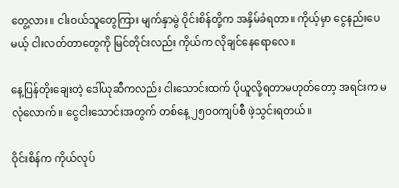တွေ့လား။ ငါးဝယ်သူတွေကြား မျက်နှာမွဲ ဝိုင်းစိန်တို့က အနှိမ်ခံရတာ။ ကိုယ့်မှာ ငွေနည်းပေမယ့် ငါးလတ်တာတွေကို မြင်တိုင်းလည်း ကိုယ်က လိုချင်နေရောလေ။

နေ့ပြန်တိုးချေးတဲ့ ဒေါ်ယုဆီကလည်း ငါးသောင်းထက် ပိုယူလို့ရတာမဟုတ်တော့ အရင်းက မလုံလောက်။ ငွေငါးသောင်းအတွက် တစ်နေ့ ၂၅ဝဝကျပ်စီ ဖဲ့သွင်းရတယ်။

ဝိုင်းစိန်က ကိုယ်လုပ်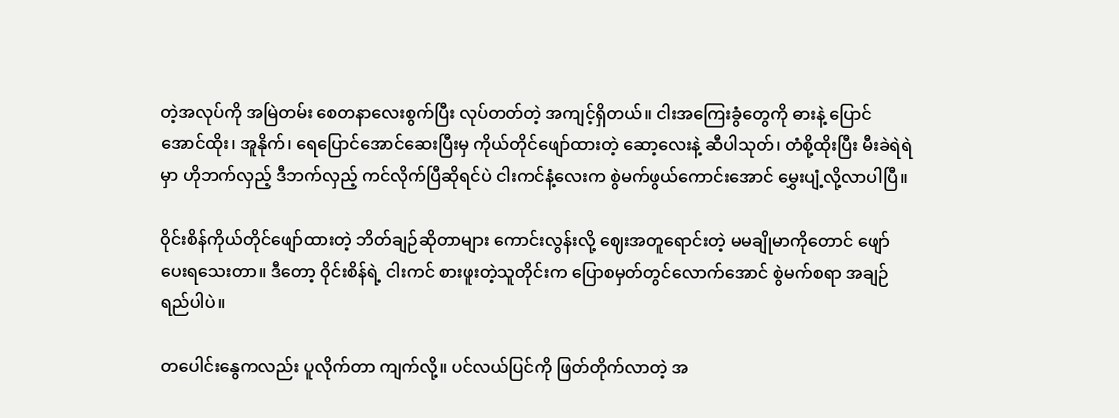တဲ့အလုပ်ကို အမြဲတမ်း စေတနာလေးစွက်ပြီး လုပ်တတ်တဲ့ အကျင့်ရှိတယ်။ ငါးအကြေးခွံတွေကို ဓားနဲ့ ပြောင်အောင်ထိုး၊ အူနိုက်၊ ရေပြောင်အောင်ဆေးပြီးမှ ကိုယ်တိုင်ဖျော်ထားတဲ့ ဆော့လေးနဲ့ ဆီပါသုတ်၊ တံစို့ထိုးပြီး မီးခဲရဲရဲမှာ ဟိုဘက်လှည့် ဒီဘက်လှည့် ကင်လိုက်ပြီဆိုရင်ပဲ ငါးကင်နံ့လေးက စွဲမက်ဖွယ်ကောင်းအောင် မွှေးပျံ့လို့လာပါပြီ။

ဝိုင်းစိန်ကိုယ်တိုင်ဖျော်ထားတဲ့ ဘိတ်ချဉ်ဆိုတာများ ကောင်းလွန်းလို့ ဈေးအတူရောင်းတဲ့ မမချိုမာကိုတောင် ဖျော်ပေးရသေးတာ။ ဒီတော့ ဝိုင်းစိန်ရဲ့ ငါးကင် စားဖူးတဲ့သူတိုင်းက ပြောစမှတ်တွင်လောက်အောင် စွဲမက်စရာ အချဉ်ရည်ပါပဲ။

တပေါင်းနွေကလည်း ပူလိုက်တာ ကျက်လို့။ ပင်လယ်ပြင်ကို ဖြတ်တိုက်လာတဲ့ အ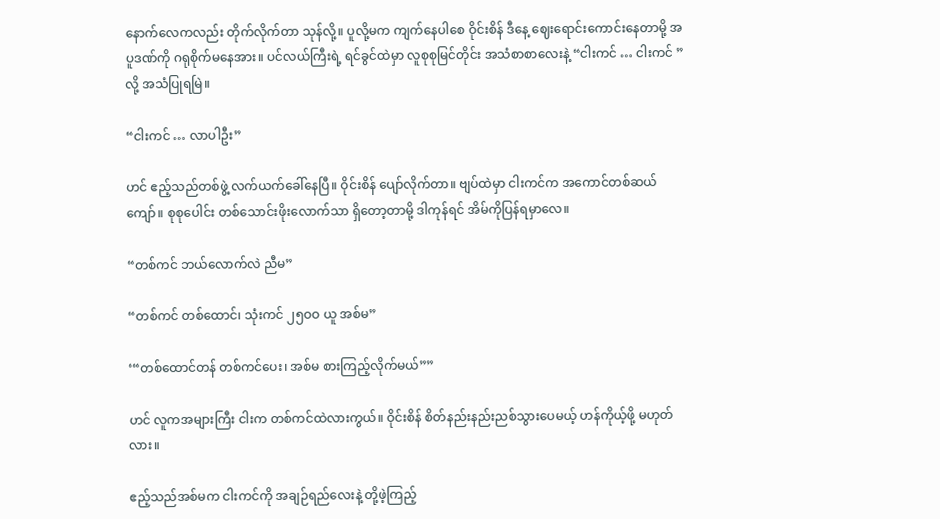နောက်လေကလည်း တိုက်လိုက်တာ သုန်လို့။ ပူလို့မက ကျက်နေပါစေ ဝိုင်းစိန် ဒီနေ့ ဈေးရောင်းကောင်းနေတာမို့ အပူဒဏ်ကို ဂရုစိုက်မနေအား။ ပင်လယ်ကြီးရဲ့ ရင်ခွင်ထဲမှာ လူစုစုမြင်တိုင်း အသံစာစာလေးနဲ့ “ငါးကင် … ငါးကင် ” လို့ အသံပြုရမြဲ။

“ငါးကင် … လာပါဦး”

ဟင် ဧည့်သည်တစ်ဖွဲ့ လက်ယက်ခေါ်နေပြီ။ ဝိုင်းစိန် ပျော်လိုက်တာ။ ဗျပ်ထဲမှာ ငါးကင်က အကောင်တစ်ဆယ်ကျော်။ စုစုပေါင်း တစ်သောင်းဖိုးလောက်သာ ရှိတော့တာမို့ ဒါကုန်ရင် အိမ်ကိုပြန်ရမှာလေ။

“တစ်ကင် ဘယ်လောက်လဲ ညီမ”

“တစ်ကင် တစ်ထောင်၊ သုံးကင် ၂၅ဝဝ ယူ အစ်မ”

‘“တစ်ထောင်တန် တစ်ကင်ပေး၊ အစ်မ စားကြည့်လိုက်မယ်””

ဟင် လူကအများကြီး ငါးက တစ်ကင်ထဲလားကွယ်။ ဝိုင်းစိန် စိတ်နည်းနည်းညစ်သွားပေမယ့် ဟန်ကိုယ့်ဖို့ မဟုတ်လား။

ဧည့်သည်အစ်မက ငါးကင်ကို အချဉ်ရည်လေးနဲ့ တို့ဖဲ့ကြည့်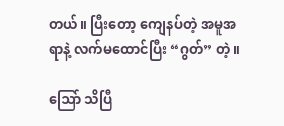တယ်။ ပြီးတော့ ကျေနပ်တဲ့ အမူအရာနဲ့ လက်မထောင်ပြီး “ဂွတ်” တဲ့။

ဩော် သိပြီ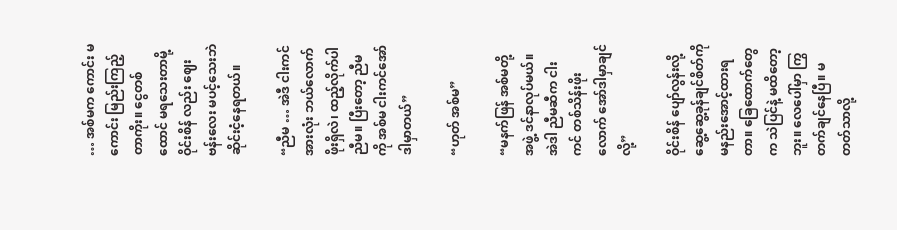… အစ်မက ကောင်း မကောင်း မြည်းကြည့်တာကိုး။ ငွေတစ်ထောင် မရသေးတာမို့ ဝိုင်းစိန် လည်း ဈေးဗန်းလေး မပင့်သေးဘဲ ဆိုင်းငံ့နေရတယ်။

“ညီမ … အဲဒီ ငါးကင်အားလုံး ဘယ်လောက်ဖိုးရှိလဲ၊ ထည့်လိုက်ပါညီမ။ ပြီးတော့ ညီမကို အစ်မ ငါးကင်အော်ဒါမှာတယ်”

“ဟုတ် အစ်မ”

“မနက်ဖြန် အစ်မတို့အဖွဲ့ ဒင်နာလုပ်မယ်။ အဲဒါ ညီမဆီက ငါးကင် တစ်သိန်းဖိုးလောက် အော်ဒါမှာချင်လို့”

ဝိုင်းစိန် ပျော်လွန်းလို့ ဆွေ့ဆွေ့ခုန်ချင်စိတ်ကို မနည်းအောင့်ထားရတာ။ ခြေထောက်တွေက သဲပြင်နဲ့ မထိတော့ဘူး။ လေပေါ်မှာ ကြွတက်ချင်နေပြီ။ မတတ်သာလို့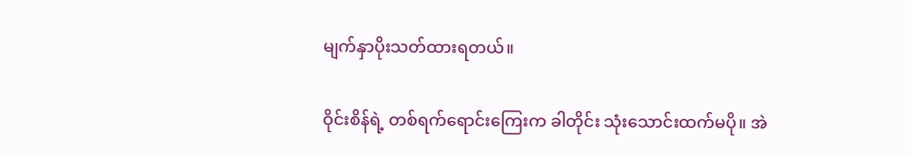မျက်နှာပိုးသတ်ထားရတယ်။

ဝိုင်းစိန်ရဲ့ တစ်ရက်ရောင်းကြေးက ခါတိုင်း သုံးသောင်းထက်မပို။ အဲ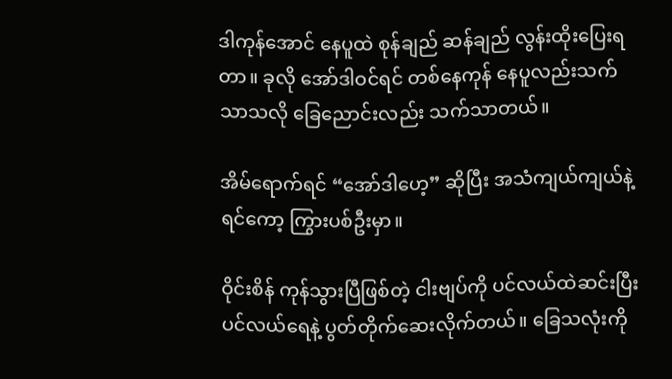ဒါကုန်အောင် နေပူထဲ စုန်ချည် ဆန်ချည် လွန်းထိုးပြေးရတာ။ ခုလို အော်ဒါဝင်ရင် တစ်နေကုန် နေပူလည်းသက်သာသလို ခြေညောင်းလည်း သက်သာတယ်။

အိမ်ရောက်ရင် “အော်ဒါဟေ့” ဆိုပြီး အသံကျယ်ကျယ်နဲ့ ရင်ကော့ ကြွားပစ်ဦးမှာ။

ဝိုင်းစိန် ကုန်သွားပြီဖြစ်တဲ့ ငါးဗျပ်ကို ပင်လယ်ထဲဆင်းပြီး ပင်လယ်ရေနဲ့ ပွတ်တိုက်ဆေးလိုက်တယ်။ ခြေသလုံးကို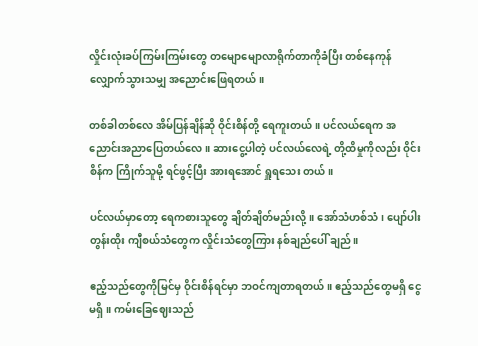လှိုင်းလုံးခပ်ကြမ်းကြမ်းတွေ တမျောမျောလာရိုက်တာကိုခံပြီး တစ်နေကုန် လျှောက်သွားသမျှ အညောင်းဖြေရတယ်။

တစ်ခါတစ်လေ အိမ်ပြန်ချိန်ဆို ဝိုင်းစိန်တို့ ရေကူးတယ်။ ပင်လယ်ရေက အညောင်းအညာပြေတယ်လေ။ ဆားငွေ့ပါတဲ့ ပင်လယ်လေရဲ့ တို့ထိမှုကိုလည်း ဝိုင်းစိန်က ကြိုက်သူမို့ ရင်ဖွင့်ပြီး အားရအောင် ရှူရသေး တယ်။

ပင်လယ်မှာတော့ ရေကစားသူတွေ ချိတ်ချိတ်မည်းလို့။ အော်သံဟစ်သံ၊ ပျော်ပါးတွန်းထိုး ကျီစယ်သံတွေက လှိုင်းသံတွေကြား နစ်ချည်ပေါ် ချည်။

ဧည့်သည်တွေကိုမြင်မှ ဝိုင်းစိန်ရင်မှာ ဘဝင်ကျတာရတယ်။ ဧည့်သည်တွေမရှိ ငွေမရှိ။ ကမ်းခြေဈေးသည်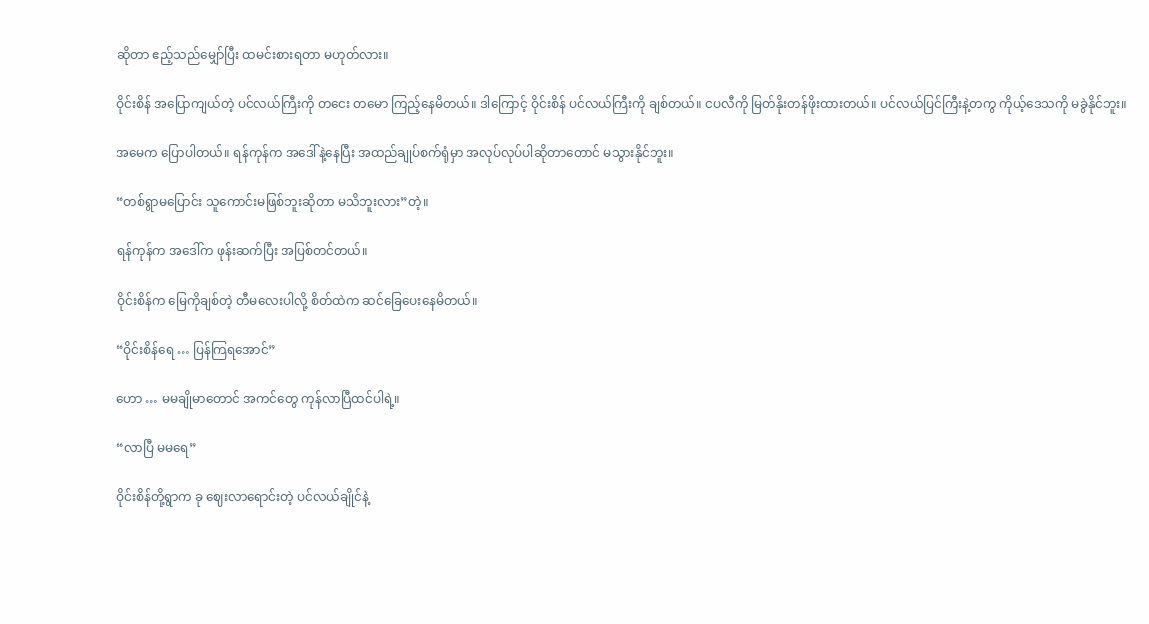ဆိုတာ ဧည့်သည်မျှော်ပြီး ထမင်းစားရတာ မဟုတ်လား။

ဝိုင်းစိန် အပြောကျယ်တဲ့ ပင်လယ်ကြီးကို တငေး တမော ကြည့်နေမိတယ်။ ဒါကြောင့် ဝိုင်းစိန် ပင်လယ်ကြီးကို ချစ်တယ်။ ငပလီကို မြတ်နိုးတန်ဖိုးထားတယ်။ ပင်လယ်ပြင်ကြီးနဲ့တကွ ကိုယ့်ဒေသကို မခွဲနိုင်ဘူး။

အမေက ပြောပါတယ်။ ရန်ကုန်က အဒေါ်နဲ့နေပြီး အထည်ချုပ်စက်ရုံမှာ အလုပ်လုပ်ပါဆိုတာတောင် မသွားနိုင်ဘူး။

“တစ်ရွာမပြောင်း သူကောင်းမဖြစ်ဘူးဆိုတာ မသိဘူးလား”တဲ့။

ရန်ကုန်က အဒေါ်က ဖုန်းဆက်ပြီး အပြစ်တင်တယ်။

ဝိုင်းစိန်က မြေကိုချစ်တဲ့ တီမလေးပါလို့ စိတ်ထဲက ဆင်ခြေပေးနေမိတယ်။

“ဝိုင်းစိန်ရေ … ပြန်ကြရအောင်”

ဟော … မမချိုမာတောင် အကင်တွေ ကုန်လာပြီထင်ပါရဲ့။

“လာပြီ မမရေ”

ဝိုင်းစိန်တို့ရွာက ခု ဈေးလာရောင်းတဲ့ ပင်လယ်ချိုင်နဲ့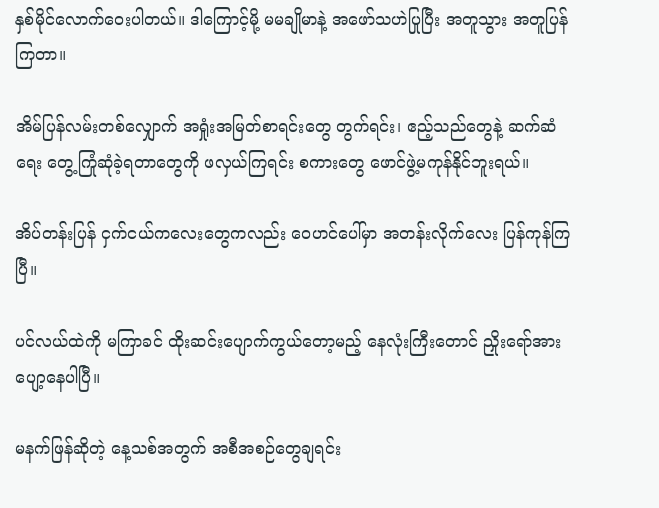နှစ်မိုင်လောက်ဝေးပါတယ်။ ဒါကြောင့်မို့ မမချိုမာနဲ့ အဖော်သဟဲပြုပြီး အတူသွား အတူပြန်ကြတာ။

အိမ်ပြန်လမ်းတစ်လျှောက် အရှုံးအမြတ်စာရင်းတွေ တွက်ရင်း၊ ဧည့်သည်တွေနဲ့ ဆက်ဆံရေး တွေ့ကြုံဆုံခဲ့ရတာတွေကို ဖလှယ်ကြရင်း စကားတွေ ဖောင်ဖွဲ့မကုန်နိုင်ဘူးရယ်။

အိပ်တန်းပြန် ငှက်ငယ်ကလေးတွေကလည်း ဝေဟင်ပေါ်မှာ အတန်းလိုက်လေး ပြန်ကုန်ကြပြီ။

ပင်လယ်ထဲကို မကြာခင် ထိုးဆင်းပျောက်ကွယ်တော့မည့် နေလုံးကြီးတောင် ညှိုးရော်အားပျော့နေပါပြီ။

မနက်ဖြန်ဆိုတဲ့ နေ့သစ်အတွက် အစီအစဉ်တွေချရင်း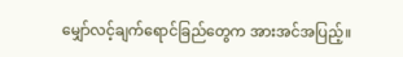မျှော်လင့်ချက်ရောင်ခြည်တွေက အားအင်အပြည့်။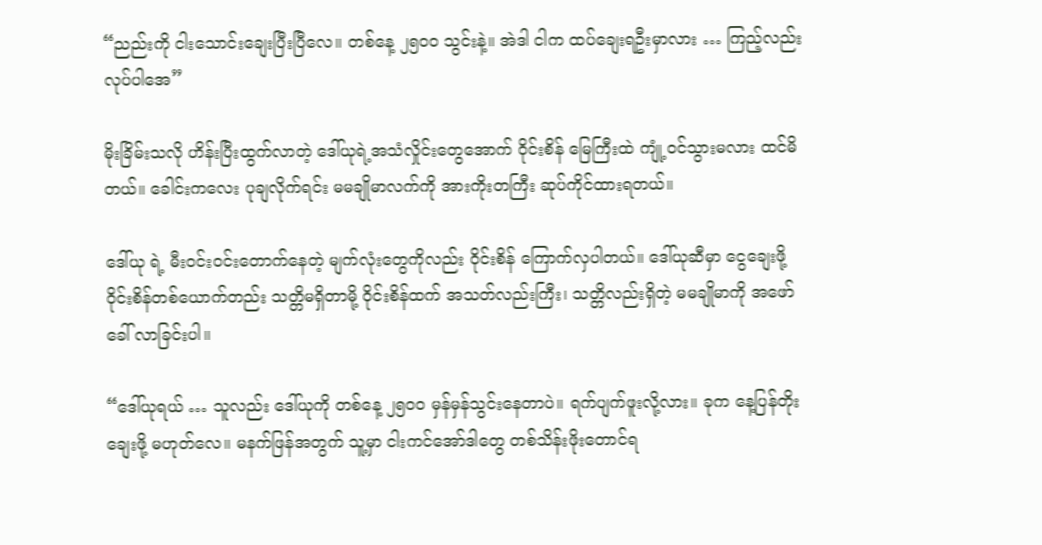“ညည်းကို ငါးသောင်းချေးပြီးပြီလေ။ တစ်နေ့ ၂၅ဝဝ သွင်းနဲ့။ အဲဒါ ငါက ထပ်ချေးရဦးမှာလား … ကြည့်လည်း လုပ်ပါအေ”

မိုးခြိမ်းသလို ဟိန်းပြီးထွက်လာတဲ့ ဒေါ်ယုရဲ့အသံလှိုင်းတွေအောက် ဝိုင်းစိန် မြေကြီးထဲ ကျုံ့ဝင်သွားမလား ထင်မိတယ်။ ခေါင်းကလေး ပုချလိုက်ရင်း မမချိုမာလက်ကို အားကိုးတကြီး ဆုပ်ကိုင်ထားရတယ်။

ဒေါ်ယု ရဲ့ မီးဝင်းဝင်းတောက်နေတဲ့ မျက်လုံးတွေကိုလည်း ဝိုင်းစိန် ကြောက်လှပါတယ်။ ဒေါ်ယုဆီမှာ ငွေချေးဖို့ ဝိုင်းစိန်တစ်ယောက်တည်း သတ္တိမရှိတာမို့ ဝိုင်းစိန်ထက် အသတ်လည်းကြီး၊ သတ္တိလည်းရှိတဲ့ မမချိုမာကို အဖော်ခေါ် လာခြင်းပါ။

“ဒေါ်ယုရယ် … သူလည်း ဒေါ်ယုကို တစ်နေ့ ၂၅ဝဝ မှန်မှန်သွင်းနေတာပဲ။ ရက်ပျက်ဖူးလို့လား။ ခုက နေ့ပြန်တိုးချေးဖို့ မဟုတ်လေ။ မနက်ဖြန်အတွက် သူ့မှာ ငါးကင်အော်ဒါတွေ တစ်သိန်းဖိုးတောင်ရ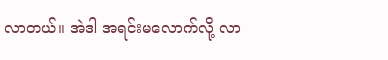လာတယ်။ အဲဒါ အရင်းမလောက်လို့ လာ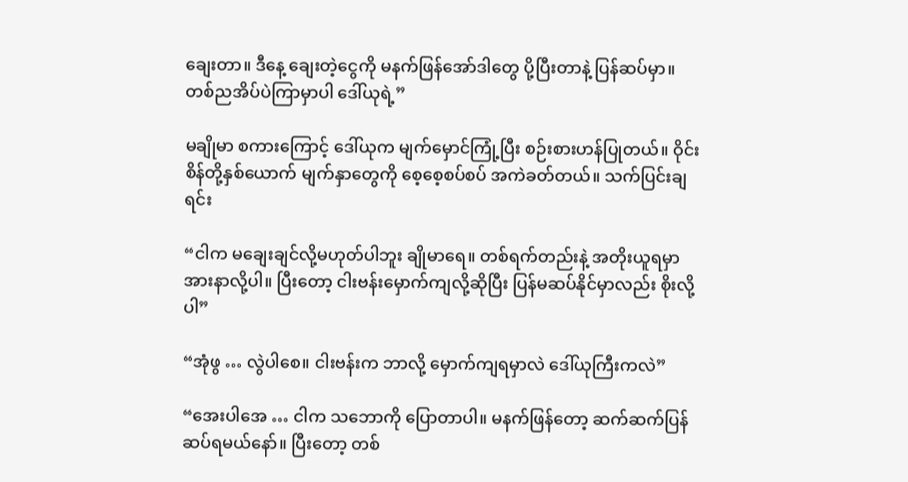ချေးတာ။ ဒီနေ့ ချေးတဲ့ငွေကို မနက်ဖြန်အော်ဒါတွေ ပို့ပြီးတာနဲ့ ပြန်ဆပ်မှာ။ တစ်ညအိပ်ပဲကြာမှာပါ ဒေါ်ယုရဲ့”

မချိုမာ စကားကြောင့် ဒေါ်ယုက မျက်မှောင်ကြုံ့ပြီး စဉ်းစားဟန်ပြုတယ်။ ဝိုင်းစိန်တို့နှစ်ယောက် မျက်နှာတွေကို စေ့စေ့စပ်စပ် အကဲခတ်တယ်။ သက်ပြင်းချရင်း

“ငါက မချေးချင်လို့မဟုတ်ပါဘူး ချိုမာရေ။ တစ်ရက်တည်းနဲ့ အတိုးယူရမှာ အားနာလို့ပါ။ ပြီးတော့ ငါးဗန်းမှောက်ကျလို့ဆိုပြီး ပြန်မဆပ်နိုင်မှာလည်း စိုးလို့ပါ”

“အုံဖွ … လွဲပါစေ။ ငါးဗန်းက ဘာလို့ မှောက်ကျရမှာလဲ ဒေါ်ယုကြီးကလဲ”

“အေးပါအေ … ငါက သဘောကို ပြောတာပါ။ မနက်ဖြန်တော့ ဆက်ဆက်ပြန်ဆပ်ရမယ်နော်။ ပြီးတော့ တစ်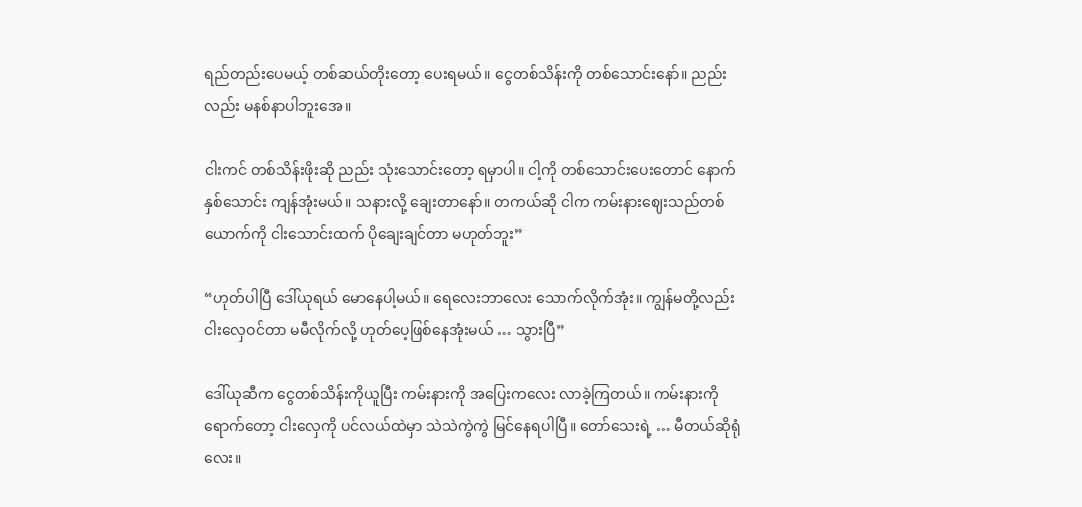ရည်တည်းပေမယ့် တစ်ဆယ်တိုးတော့ ပေးရမယ်။ ငွေတစ်သိန်းကို တစ်သောင်းနော်။ ညည်းလည်း မနစ်နာပါဘူးအေ။

ငါးကင် တစ်သိန်းဖိုးဆို ညည်း သုံးသောင်းတော့ ရမှာပါ။ ငါ့ကို တစ်သောင်းပေးတောင် နောက်နှစ်သောင်း ကျန်အုံးမယ်။ သနားလို့ ချေးတာနော်။ တကယ်ဆို ငါက ကမ်းနားဈေးသည်တစ်ယောက်ကို ငါးသောင်းထက် ပိုချေးချင်တာ မဟုတ်ဘူး”

“ဟုတ်ပါပြီ ဒေါ်ယုရယ် မောနေပါ့မယ်။ ရေလေးဘာလေး သောက်လိုက်အုံး။ ကျွန်မတို့လည်း ငါးလှေဝင်တာ မမီလိုက်လို့ ဟုတ်ပေ့ဖြစ်နေအုံးမယ် … သွားပြီ”

ဒေါ်ယုဆီက ငွေတစ်သိန်းကိုယူပြီး ကမ်းနားကို အပြေးကလေး လာခဲ့ကြတယ်။ ကမ်းနားကိုရောက်တော့ ငါးလှေကို ပင်လယ်ထဲမှာ သဲသဲကွဲကွဲ မြင်နေရပါပြီ။ တော်သေးရဲ့ … မီတယ်ဆိုရုံလေး။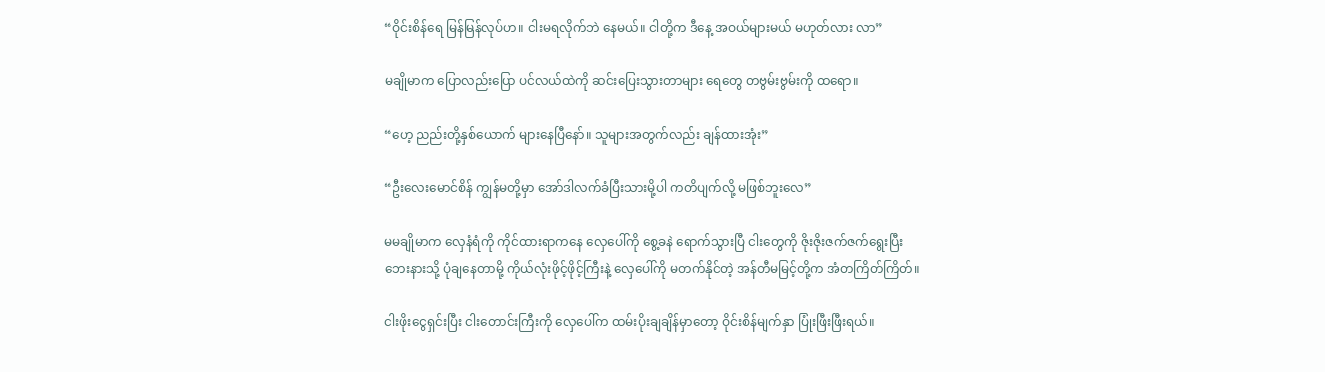“ဝိုင်းစိန်ရေ မြန်မြန်လုပ်ဟ။ ငါးမရလိုက်ဘဲ နေမယ်။ ငါတို့က ဒီနေ့ အဝယ်များမယ် မဟုတ်လား လာ”

မချိုမာက ပြောလည်းပြော ပင်လယ်ထဲကို ဆင်းပြေးသွားတာများ ရေတွေ တဗွမ်းဗွမ်းကို ထရော။

“ဟေ့ ညည်းတို့နှစ်ယောက် များနေပြီနော်။ သူများအတွက်လည်း ချန်ထားအုံး”

“ဦးလေးမောင်စိန် ကျွန်မတို့မှာ အော်ဒါလက်ခံပြီးသားမို့ပါ ကတိပျက်လို့ မဖြစ်ဘူးလေ”

မမချိုမာက လှေနံရံကို ကိုင်ထားရာကနေ လှေပေါ်ကို စွေ့ခနဲ ရောက်သွားပြီ ငါးတွေကို ဇိုးဇိုးဇက်ဇက်ရွေးပြီး ဘေးနားသို့ ပုံချနေတာမို့ ကိုယ်လုံးဖိုင့်ဖိုင့်ကြီးနဲ့ လှေပေါ်ကို မတက်နိုင်တဲ့ အန်တီမမြင့်တို့က အံတကြိတ်ကြိတ်။

ငါးဖိုးငွေရှင်းပြီး ငါးတောင်းကြီးကို လှေပေါ်က ထမ်းပိုးချချိန်မှာတော့ ဝိုင်းစိန်မျက်နှာ ပြုံးဖြီးဖြီးရယ်။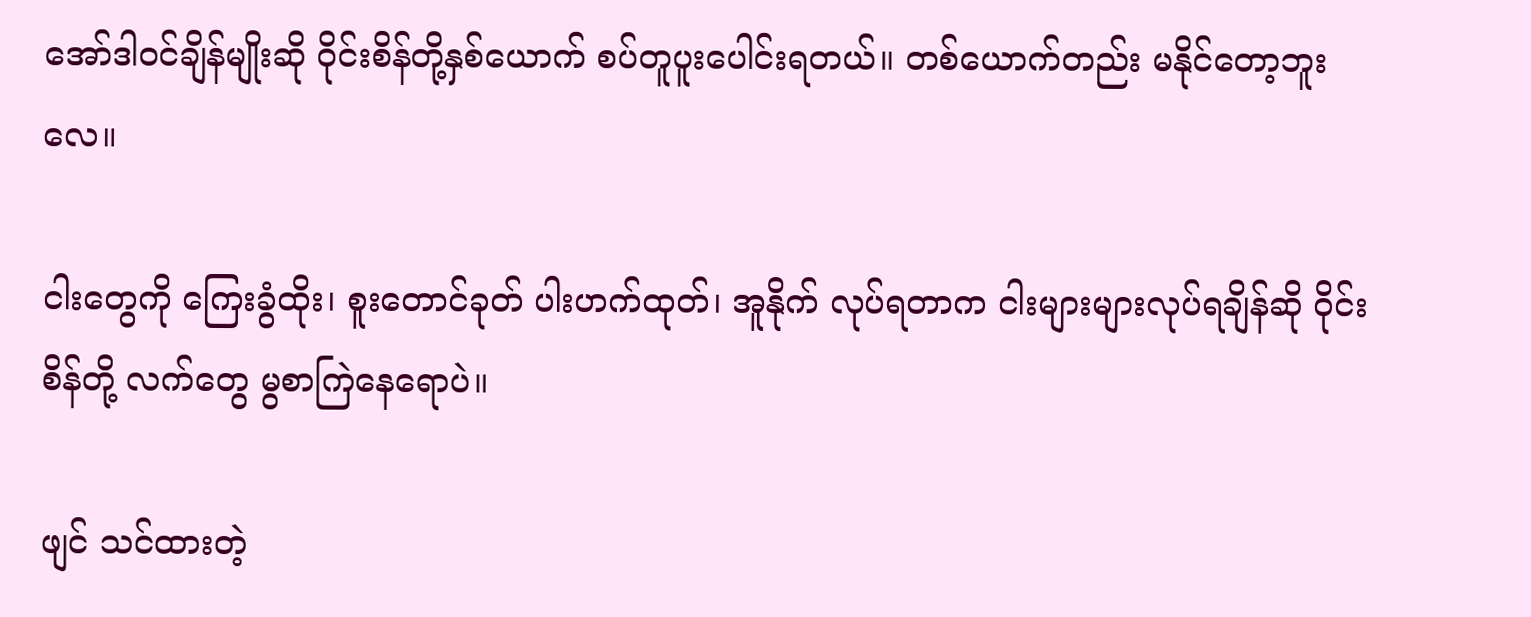အော်ဒါဝင်ချိန်မျိုးဆို ဝိုင်းစိန်တို့နှစ်ယောက် စပ်တူပူးပေါင်းရတယ်။ တစ်ယောက်တည်း မနိုင်တော့ဘူးလေ။

ငါးတွေကို ကြေးခွံထိုး၊ စူးတောင်ခုတ် ပါးဟက်ထုတ်၊ အူနိုက် လုပ်ရတာက ငါးများများလုပ်ရချိန်ဆို ဝိုင်းစိန်တို့ လက်တွေ မွစာကြဲနေရောပဲ။

ဖျင် သင်ထားတဲ့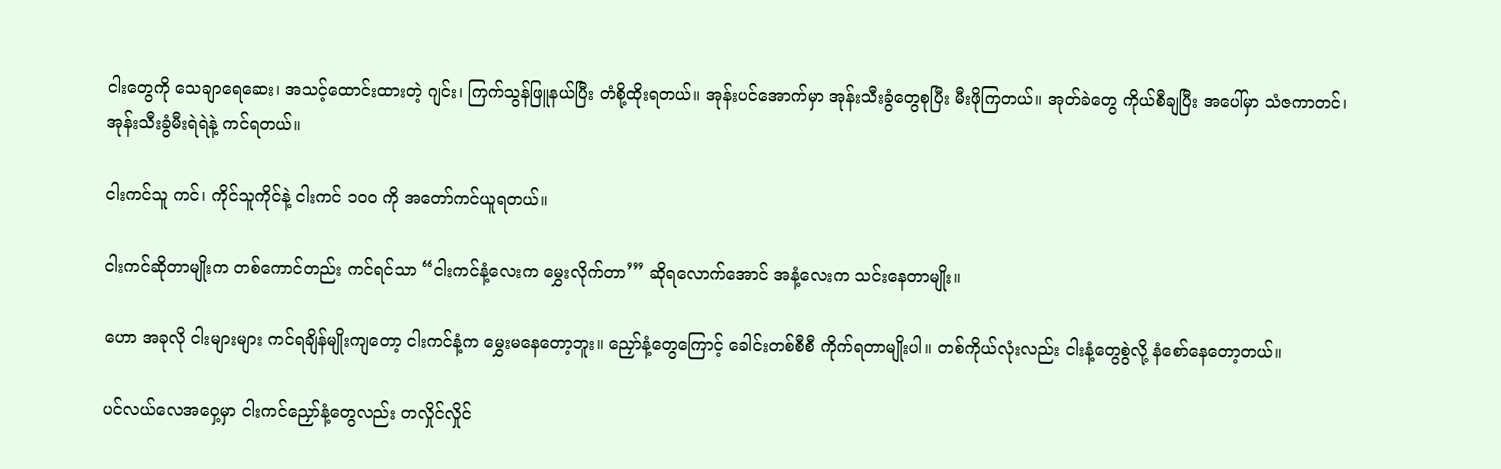ငါးတွေကို သေချာရေဆေး၊ အသင့်ထောင်းထားတဲ့ ဂျင်း၊ ကြက်သွန်ဖြူနယ်ပြီး တံစို့ထိုးရတယ်။ အုန်းပင်အောက်မှာ အုန်းသီးခွံတွေစုပြီး မီးဖိုကြတယ်။ အုတ်ခဲတွေ ကိုယ်စီချပြီး အပေါ်မှာ သံဇကာတင်၊ အုန်းသီးခွံမီးရဲရဲနဲ့ ကင်ရတယ်။

ငါးကင်သူ ကင်၊ ကိုင်သူကိုင်နဲ့ ငါးကင် ၁ဝဝ ကို အတော်ကင်ယူရတယ်။

ငါးကင်ဆိုတာမျိုးက တစ်ကောင်တည်း ကင်ရင်သာ “ငါးကင်နံ့လေးက မွှေးလိုက်တာ’” ဆိုရလောက်အောင် အနံ့လေးက သင်းနေတာမျိုး။

ဟော အခုလို ငါးများများ ကင်ရချိန်မျိုးကျတော့ ငါးကင်နံ့က မွှေးမနေတော့ဘူး။ ညှော်နံ့တွေကြောင့် ခေါင်းတစ်စီစီ ကိုက်ရတာမျိုးပါ။ တစ်ကိုယ်လုံးလည်း ငါးနံ့တွေစွဲလို့ နံစော်နေတော့တယ်။

ပင်လယ်လေအဝှေ့မှာ ငါးကင်ညှော်နံ့တွေလည်း တလှိုင်လှိုင်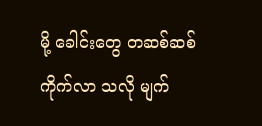မို့ ခေါင်းတွေ တဆစ်ဆစ်ကိုက်လာ သလို မျက်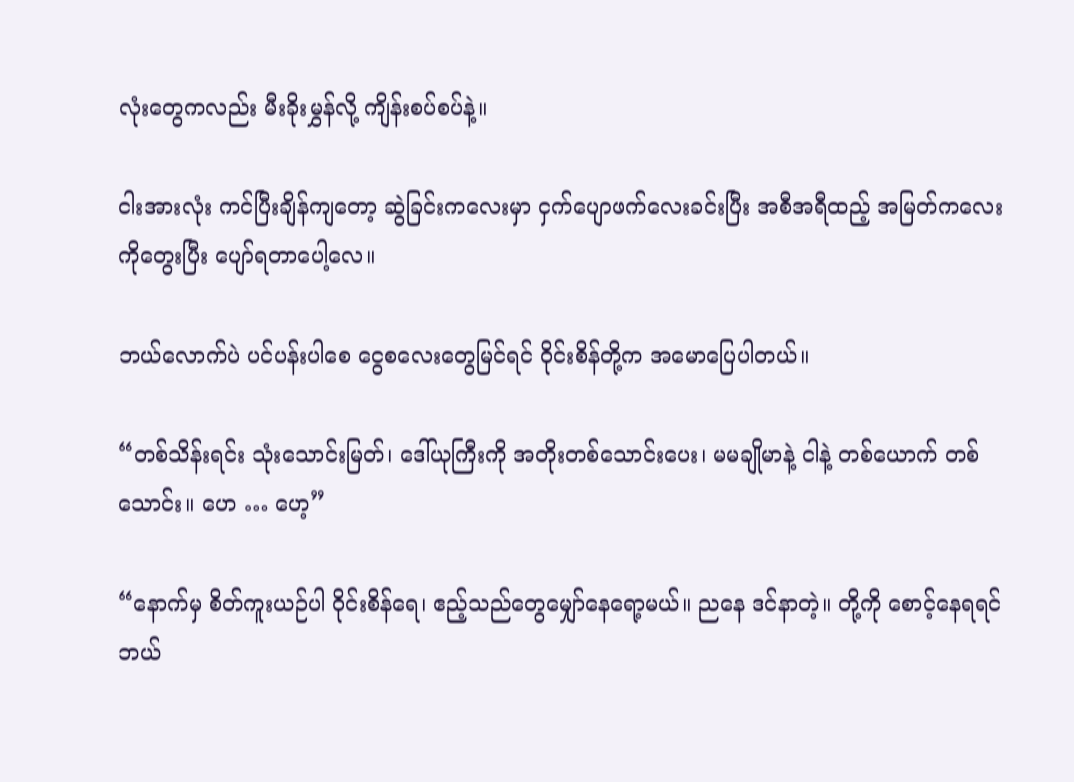လုံးတွေကလည်း မီးခိုးမွှန်လို့ ကျိန်းစပ်စပ်နဲ့။

ငါးအားလုံး ကင်ပြီးချိန်ကျတော့ ဆွဲခြင်းကလေးမှာ ငှက်ပျောဖက်လေးခင်းပြီး အစီအရီထည့် အမြတ်ကလေးကိုတွေးပြီး ပျော်ရတာပေါ့လေ။

ဘယ်လောက်ပဲ ပင်ပန်းပါစေ ငွေစလေးတွေမြင်ရင် ဝိုင်းစိန်တို့က အမောပြေပါတယ်။

“တစ်သိန်းရင်း သုံးသောင်းမြတ်၊ ဒေါ်ယုကြီးကို အတိုးတစ်သောင်းပေး၊ မမချိုမာနဲ့ ငါနဲ့ တစ်ယောက် တစ်သောင်း။ ဟေ … ဟေ့”

“နောက်မှ စိတ်ကူးယဉ်ပါ ဝိုင်းစိန်ရေ၊ ဧည့်သည်တွေမျှော်နေရော့မယ်။ ညနေ ဒင်နာတဲ့။ တို့ကို စောင့်နေရရင် ဘယ်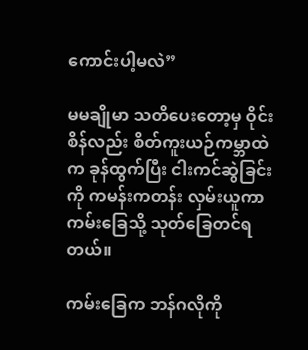ကောင်းပါ့မလဲ”

မမချိုမာ သတိပေးတော့မှ ဝိုင်းစိန်လည်း စိတ်ကူးယဉ်ကမ္ဘာထဲက ခုန်ထွက်ပြီး ငါးကင်ဆွဲခြင်းကို ကမန်းကတန်း လှမ်းယူကာ ကမ်းခြေသို့ သုတ်ခြေတင်ရတယ်။

ကမ်းခြေက ဘန်ဂလိုကို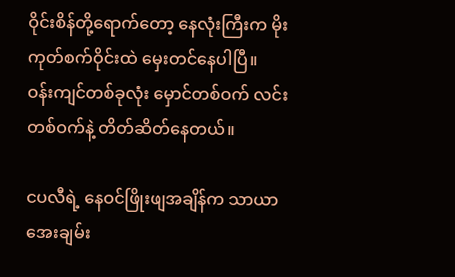ဝိုင်းစိန်တို့ရောက်တော့ နေလုံးကြီးက မိုးကုတ်စက်ဝိုင်းထဲ မှေးတင်နေပါပြီ။
ဝန်းကျင်တစ်ခုလုံး မှောင်တစ်ဝက် လင်းတစ်ဝက်နဲ့ တိတ်ဆိတ်နေတယ်။

ငပလီရဲ့ နေဝင်ဖြိုးဖျအချိန်က သာယာအေးချမ်း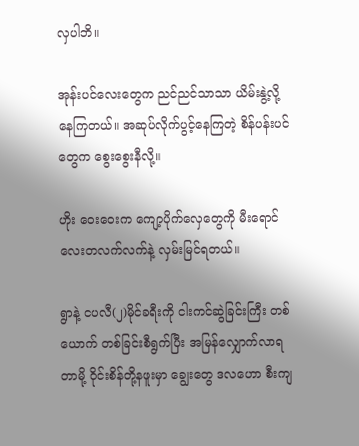လှပါဘိ။

အုန်းပင်လေးတွေက ညင်ညင်သာသာ ယိမ်းနွဲ့လို့နေကြတယ်။ အဆုပ်လိုက်ပွင့်နေကြတဲ့ စိန်ပန်းပင်တွေက စွေးစွေးနီလို့။

ဟိုး ဝေးဝေးက ကျော့ပိုက်လှေတွေကို မီးရောင်လေးတလက်လက်နဲ့ လှမ်းမြင်ရတယ်။

ရွာနဲ့ ငပလီ(၂)မိုင်ခရီးကို ငါးကင်ဆွဲခြင်းကြီး တစ်ယောက် တစ်ခြင်းစီရွက်ပြီး အမြန်လျှောက်လာရတာမို့ ဝိုင်းစိန်တို့နဖူးမှာ ချွေးတွေ ဒလဟော စီးကျ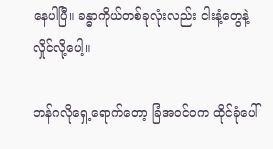နေပါပြီ။ ခန္ဓာကိုယ်တစ်ခုလုံးလည်း ငါးနံ့တွေနဲ့ လှိုင်လို့ပေါ့။

ဘန်ဂလိုရှေ့ရောက်တော့ ခြံအဝင်ဝက ထိုင်ခုံပေါ်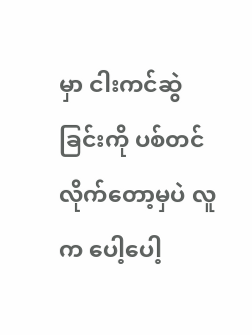မှာ ငါးကင်ဆွဲခြင်းကို ပစ်တင်လိုက်တော့မှပဲ လူက ပေါ့ပေါ့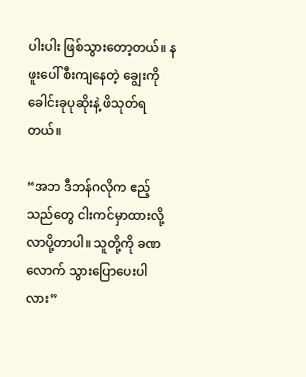ပါးပါး ဖြစ်သွားတော့တယ်။ နဖူးပေါ် စီးကျနေတဲ့ ချွေးကို ခေါင်းခုပုဆိုးနဲ့ ဖိသုတ်ရတယ်။

“အဘ ဒီဘန်ဂလိုက ဧည့်သည်တွေ ငါးကင်မှာထားလို့ လာပို့တာပါ။ သူတို့ကို ခဏလောက် သွားပြောပေးပါလား”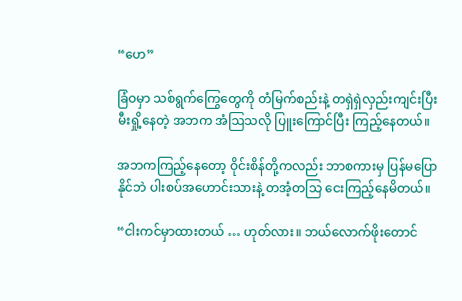“ဟေ”

ခြံဝမှာ သစ်ရွက်ကြွေတွေကို တံမြက်စည်းနဲ့ တရှဲရှဲလှည်းကျင်းပြီး မီးရှို့နေတဲ့ အဘက အံဩသလို ပြူးကြောင်ပြီး ကြည့်နေတယ်။

အဘကကြည့်နေတော့ ဝိုင်းစိန်တို့ကလည်း ဘာစကားမှ ပြန်မပြောနိုင်ဘဲ ပါးစပ်အဟောင်းသားနဲ့ တအံ့တသြ ငေးကြည့်နေမိတယ်။

“ငါးကင်မှာထားတယ် … ဟုတ်လား။ ဘယ်လောက်ဖိုးတောင်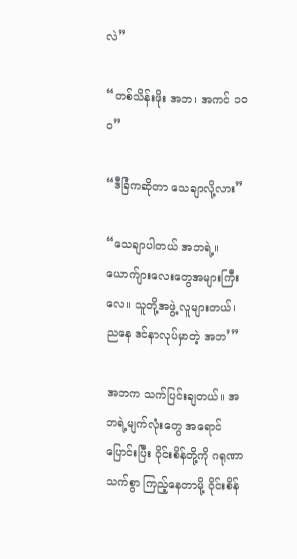လဲ”

“တစ်သိန်းဖိုး အဘ၊ အကင် ၁ဝဝ”

“ဒီခြံကဆိုတာ သေချာလို့လား”

“သေချာပါတယ် အဘရဲ့။ ယောက်ျားလေးတွေအများကြီးလေ။ သူတို့အဖွဲ့ လူများတယ်၊ ညနေ ဒင်နာလုပ်မှာတဲ့ အဘ’”

အဘက သက်ပြင်းချတယ်။ အဘရဲ့မျက်လုံးတွေ အရောင်ပြောင်းပြီး ဝိုင်းစိန်တို့ကို ဂရုဏာသက်စွာ ကြည့်နေတာမို့ ဝိုင်းစိန်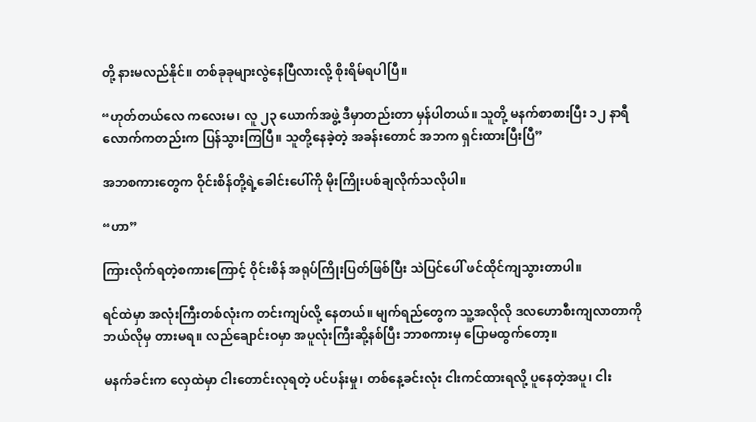တို့ နားမလည်နိုင်။ တစ်ခုခုများလွဲနေပြီလားလို့ စိုးရိမ်ရပါပြီ။

“ဟုတ်တယ်လေ ကလေးမ၊ လူ ၂၃ ယောက်အဖွဲ့ ဒီမှာတည်းတာ မှန်ပါတယ်။ သူတို့ မနက်စာစားပြီး ၁၂ နာရီလောက်ကတည်းက ပြန်သွားကြပြီ။ သူတို့နေခဲ့တဲ့ အခန်းတောင် အဘက ရှင်းထားပြီးပြီ”

အဘစကားတွေက ဝိုင်းစိန်တို့ရဲ့ခေါင်းပေါ်ကို မိုးကြိုးပစ်ချလိုက်သလိုပါ။

“ဟာ”

ကြားလိုက်ရတဲ့စကားကြောင့် ဝိုင်းစိန် အရုပ်ကြိုးပြတ်ဖြစ်ပြီး သဲပြင်ပေါ် ဖင်ထိုင်ကျသွားတာပါ။

ရင်ထဲမှာ အလုံးကြီးတစ်လုံးက တင်းကျပ်လို့ နေတယ်။ မျက်ရည်တွေက သူ့အလိုလို ဒလဟောစီးကျလာတာကို ဘယ်လိုမှ တားမရ။ လည်ချောင်းဝမှာ အပူလုံးကြီးဆို့နစ်ပြီး ဘာစကားမှ ပြောမထွက်တော့။

မနက်ခင်းက လှေထဲမှာ ငါးတောင်းလုရတဲ့ ပင်ပန်းမှု၊ တစ်နေ့ခင်းလုံး ငါးကင်ထားရလို့ ပူနေတဲ့အပူ၊ ငါး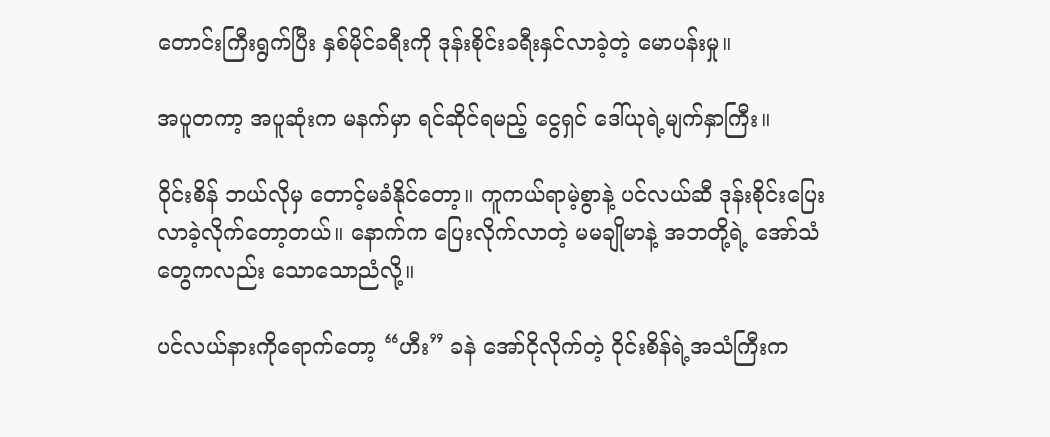တောင်းကြီးရွက်ပြီး နှစ်မိုင်ခရီးကို ဒုန်းစိုင်းခရီးနှင်လာခဲ့တဲ့ မောပန်းမှု။

အပူတကာ့ အပူဆုံးက မနက်မှာ ရင်ဆိုင်ရမည့် ငွေရှင် ဒေါ်ယုရဲ့မျက်နှာကြီး။

ဝိုင်းစိန် ဘယ်လိုမှ တောင့်မခံနိုင်တော့။ ကူကယ်ရာမဲ့စွာနဲ့ ပင်လယ်ဆီ ဒုန်းစိုင်းပြေးလာခဲ့လိုက်တော့တယ်။ နောက်က ပြေးလိုက်လာတဲ့ မမချိုမာနဲ့ အဘတို့ရဲ့ အော်သံတွေကလည်း သောသောညံလို့။

ပင်လယ်နားကိုရောက်တော့ “ဟီး” ခနဲ အော်ငိုလိုက်တဲ့ ဝိုင်းစိန်ရဲ့အသံကြီးက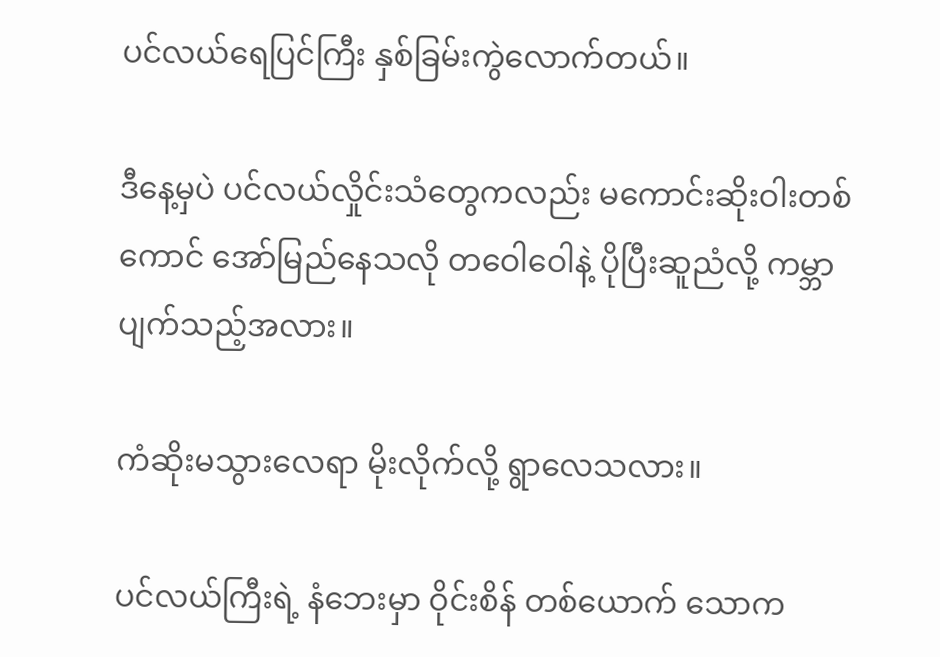ပင်လယ်ရေပြင်ကြီး နှစ်ခြမ်းကွဲလောက်တယ်။

ဒီနေ့မှပဲ ပင်လယ်လှိုင်းသံတွေကလည်း မကောင်းဆိုးဝါးတစ်ကောင် အော်မြည်နေသလို တဝေါဝေါနဲ့ ပိုပြီးဆူညံလို့ ကမ္ဘာပျက်သည့်အလား။

ကံဆိုးမသွားလေရာ မိုးလိုက်လို့ ရွာလေသလား။

ပင်လယ်ကြီးရဲ့ နံဘေးမှာ ဝိုင်းစိန် တစ်ယောက် သောက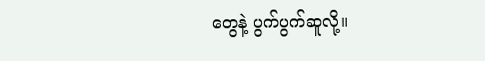တွေနဲ့ ပွက်ပွက်ဆူလို့။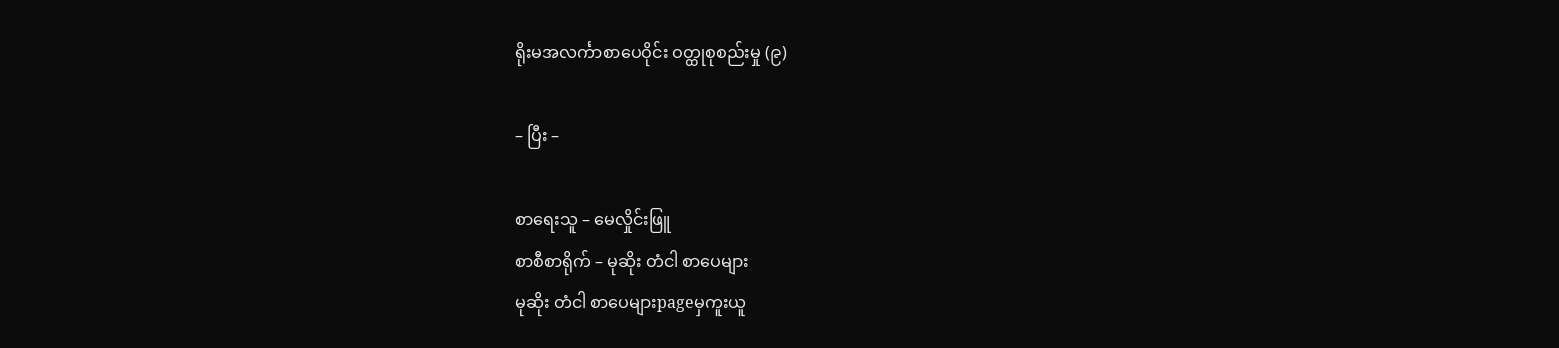ရိုးမအလင်္ကာစာပေဝိုင်း ဝတ္ထုစုစည်းမှု (၉)

– ပြီး –

စာရေးသူ – မေလှိုင်းဖြူ
စာစီစာရိုက် – မုဆိုး တံငါ စာပေများ
မုဆိုး တံငါ စာပေများpageမှကူးယူ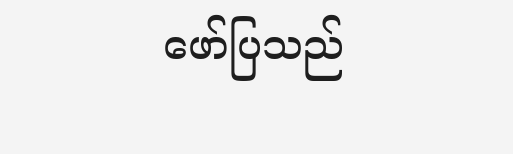ဖော်ပြသည်